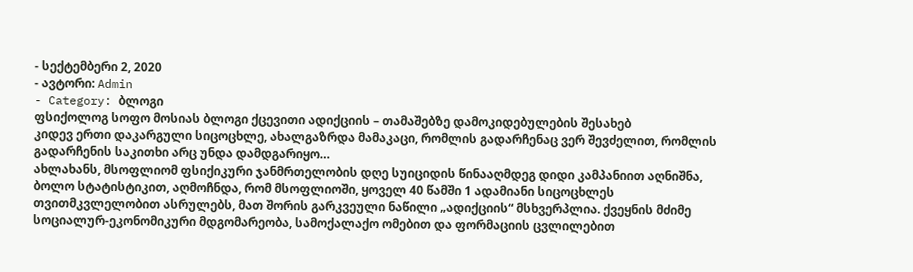- სექტემბერი 2, 2020
- ავტორი: Admin
- Category: ბლოგი
ფსიქოლოგ სოფო მოსიას ბლოგი ქცევითი ადიქციის – თამაშებზე დამოკიდებულების შესახებ
კიდევ ერთი დაკარგული სიცოცხლე, ახალგაზრდა მამაკაცი, რომლის გადარჩენაც ვერ შევძელით, რომლის გადარჩენის საკითხი არც უნდა დამდგარიყო…
ახლახანს, მსოფლიომ ფსიქიკური ჯანმრთელობის დღე სუიციდის წინააღმდეგ დიდი კამპანიით აღნიშნა, ბოლო სტატისტიკით, აღმოჩნდა, რომ მსოფლიოში, ყოველ 40 წამში 1 ადამიანი სიცოცხლეს თვითმკვლელობით ასრულებს, მათ შორის გარკვეული ნაწილი „ადიქციის“ მსხვერპლია. ქვეყნის მძიმე სოციალურ-ეკონომიკური მდგომარეობა, სამოქალაქო ომებით და ფორმაციის ცვლილებით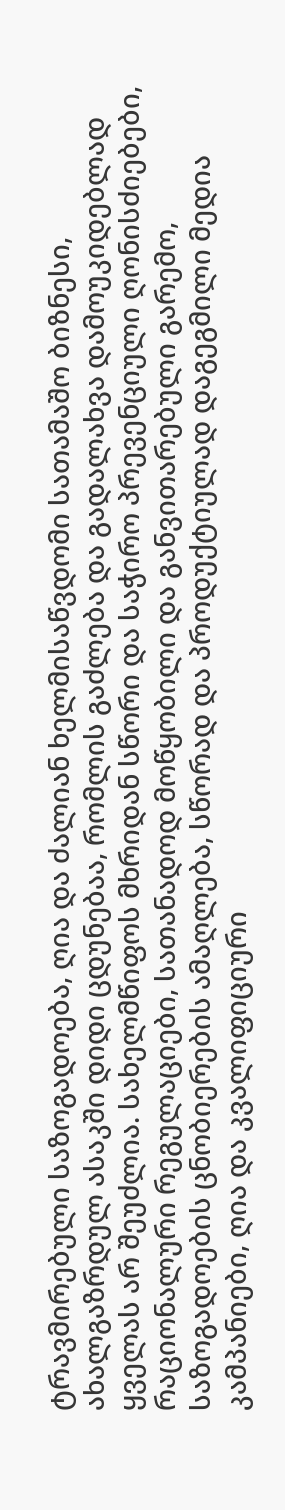ტრავმირებული საზოგადოება, ღია და ძალიან ხელმისაწვდომი სათამაშო ბიზნესი, ახალგაზრდულ ასაკში დიდი ცდუნებაა, რომლის გაძლება და გადალახვა დამოუკიდებლად ყველას არ შეუძლია. სახელმწიფოს მხრიდან სწორი და საჭირო პრევენციული ღონისძიებები, რაციონალური რეგულაციები, სათანადოდ მოწყობილი და განვითარებული გარემო, საზოგადოების ცნობიერების ამაღლება, სწორად და პროდუქტიულად დაგეგმილი მედია კამპანიები, ღია და კვალიფიციური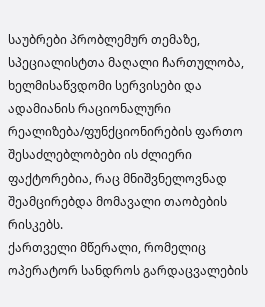საუბრები პრობლემურ თემაზე, სპეციალისტთა მაღალი ჩართულობა, ხელმისაწვდომი სერვისები და ადამიანის რაციონალური რეალიზება/ფუნქციონირების ფართო შესაძლებლობები ის ძლიერი ფაქტორებია, რაც მნიშვნელოვნად შეამცირებდა მომავალი თაობების რისკებს.
ქართველი მწერალი, რომელიც ოპერატორ სანდროს გარდაცვალების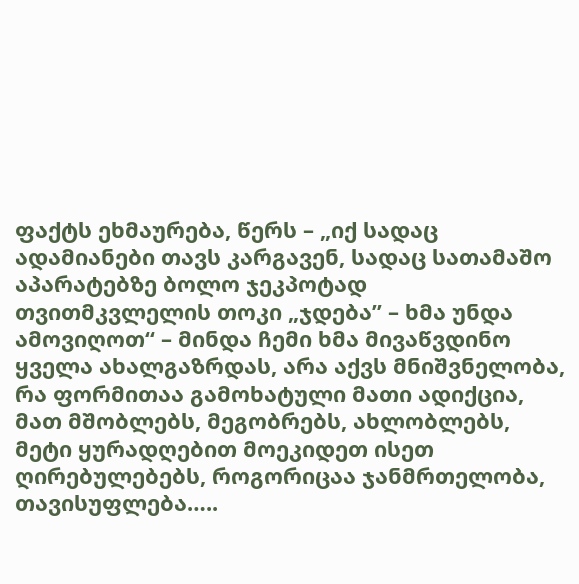ფაქტს ეხმაურება, წერს – „იქ სადაც ადამიანები თავს კარგავენ, სადაც სათამაშო აპარატებზე ბოლო ჯეკპოტად თვითმკვლელის თოკი „ჯდება” – ხმა უნდა ამოვიღოთ“ – მინდა ჩემი ხმა მივაწვდინო ყველა ახალგაზრდას, არა აქვს მნიშვნელობა, რა ფორმითაა გამოხატული მათი ადიქცია, მათ მშობლებს, მეგობრებს, ახლობლებს, მეტი ყურადღებით მოეკიდეთ ისეთ ღირებულებებს, როგორიცაა ჯანმრთელობა, თავისუფლება…..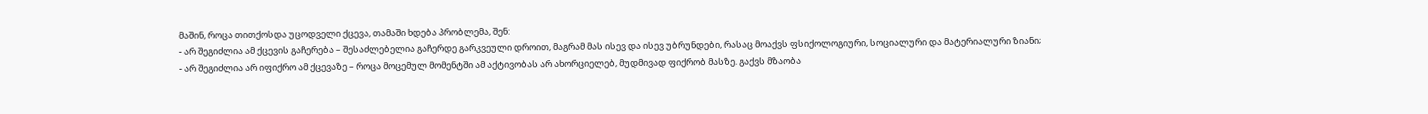მაშინ, როცა თითქოსდა უცოდველი ქცევა, თამაში ხდება პრობლემა, შენ:
- არ შეგიძლია ამ ქცევის გაჩერება – შესაძლებელია გაჩერდე გარკვეული დროით, მაგრამ მას ისევ და ისევ უბრუნდები, რასაც მოაქვს ფსიქოლოგიური, სოციალური და მატერიალური ზიანი;
- არ შეგიძლია არ იფიქრო ამ ქცევაზე – როცა მოცემულ მომენტში ამ აქტივობას არ ახორციელებ, მუდმივად ფიქრობ მასზე. გაქვს მზაობა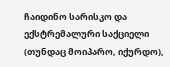ჩაიდინო სარისკო და ექსტრემალური საქციელი (თუნდაც მოიპარო, იქურდო),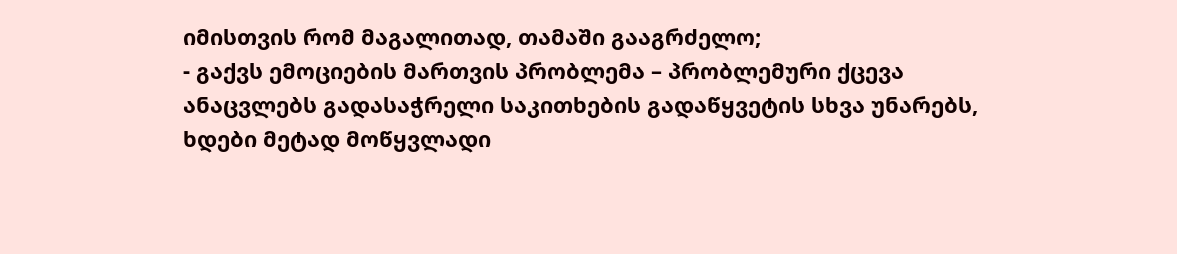იმისთვის რომ მაგალითად, თამაში გააგრძელო;
- გაქვს ემოციების მართვის პრობლემა – პრობლემური ქცევა ანაცვლებს გადასაჭრელი საკითხების გადაწყვეტის სხვა უნარებს, ხდები მეტად მოწყვლადი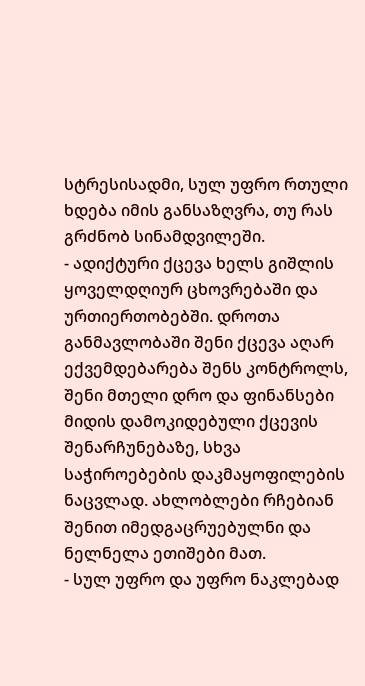სტრესისადმი, სულ უფრო რთული ხდება იმის განსაზღვრა, თუ რას გრძნობ სინამდვილეში.
- ადიქტური ქცევა ხელს გიშლის ყოველდღიურ ცხოვრებაში და ურთიერთობებში. დროთა განმავლობაში შენი ქცევა აღარ ექვემდებარება შენს კონტროლს, შენი მთელი დრო და ფინანსები მიდის დამოკიდებული ქცევის შენარჩუნებაზე, სხვა საჭიროებების დაკმაყოფილების ნაცვლად. ახლობლები რჩებიან შენით იმედგაცრუებულნი და ნელნელა ეთიშები მათ.
- სულ უფრო და უფრო ნაკლებად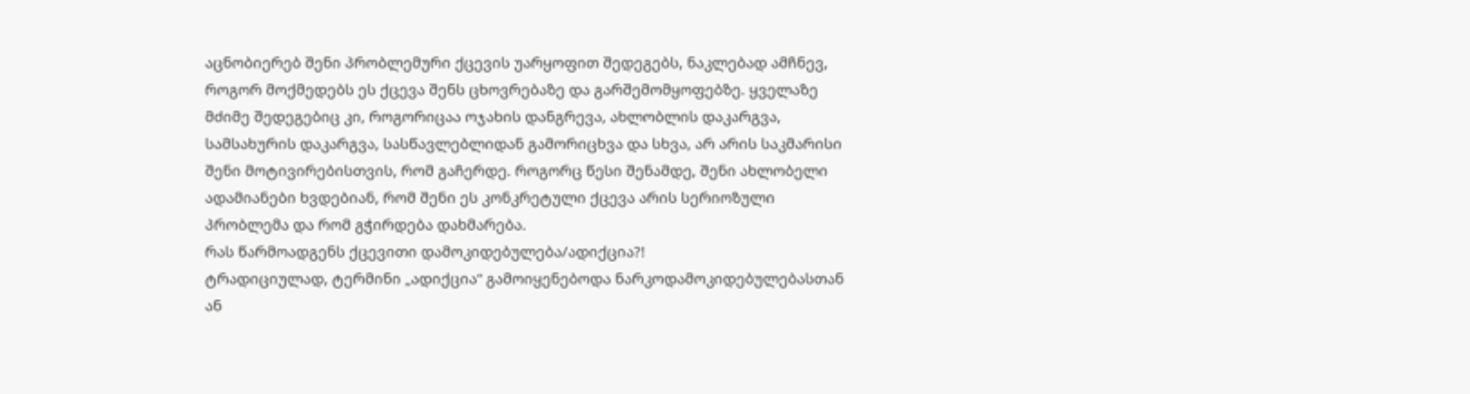აცნობიერებ შენი პრობლემური ქცევის უარყოფით შედეგებს, ნაკლებად ამჩნევ, როგორ მოქმედებს ეს ქცევა შენს ცხოვრებაზე და გარშემომყოფებზე. ყველაზე მძიმე შედეგებიც კი, როგორიცაა ოჯახის დანგრევა, ახლობლის დაკარგვა, სამსახურის დაკარგვა, სასწავლებლიდან გამორიცხვა და სხვა, არ არის საკმარისი შენი მოტივირებისთვის, რომ გაჩერდე. როგორც წესი შენამდე, შენი ახლობელი ადამიანები ხვდებიან, რომ შენი ეს კონკრეტული ქცევა არის სერიოზული პრობლემა და რომ გჭირდება დახმარება.
რას წარმოადგენს ქცევითი დამოკიდებულება/ადიქცია?!
ტრადიციულად, ტერმინი „ადიქცია“ გამოიყენებოდა ნარკოდამოკიდებულებასთან ან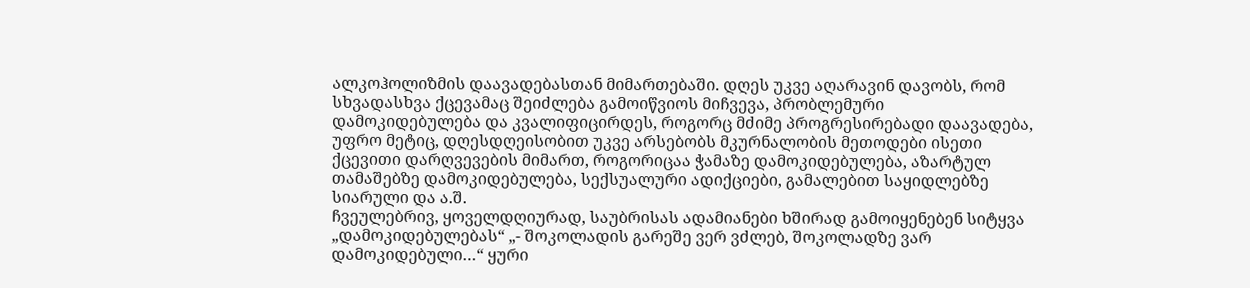ალკოჰოლიზმის დაავადებასთან მიმართებაში. დღეს უკვე აღარავინ დავობს, რომ სხვადასხვა ქცევამაც შეიძლება გამოიწვიოს მიჩვევა, პრობლემური დამოკიდებულება და კვალიფიცირდეს, როგორც მძიმე პროგრესირებადი დაავადება, უფრო მეტიც, დღესდღეისობით უკვე არსებობს მკურნალობის მეთოდები ისეთი ქცევითი დარღვევების მიმართ, როგორიცაა ჭამაზე დამოკიდებულება, აზარტულ თამაშებზე დამოკიდებულება, სექსუალური ადიქციები, გამალებით საყიდლებზე სიარული და ა.შ.
ჩვეულებრივ, ყოველდღიურად, საუბრისას ადამიანები ხშირად გამოიყენებენ სიტყვა „დამოკიდებულებას“ „- შოკოლადის გარეშე ვერ ვძლებ, შოკოლადზე ვარ დამოკიდებული…“ ყური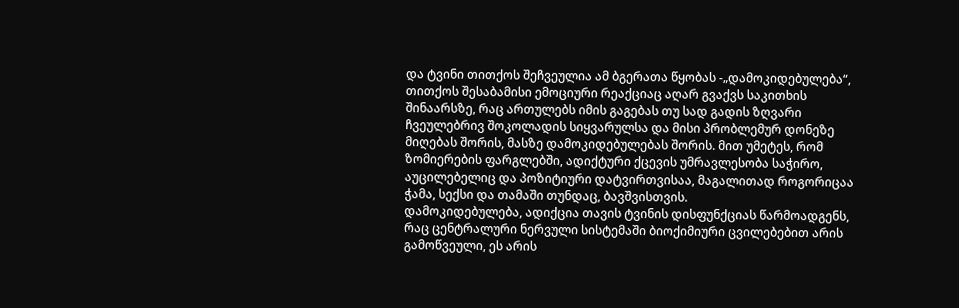და ტვინი თითქოს შეჩვეულია ამ ბგერათა წყობას -„დამოკიდებულება“, თითქოს შესაბამისი ემოციური რეაქციაც აღარ გვაქვს საკითხის შინაარსზე, რაც ართულებს იმის გაგებას თუ სად გადის ზღვარი ჩვეულებრივ შოკოლადის სიყვარულსა და მისი პრობლემურ დონეზე მიღებას შორის, მასზე დამოკიდებულებას შორის. მით უმეტეს, რომ ზომიერების ფარგლებში, ადიქტური ქცევის უმრავლესობა საჭირო, აუცილებელიც და პოზიტიური დატვირთვისაა, მაგალითად როგორიცაა ჭამა, სექსი და თამაში თუნდაც, ბავშვისთვის.
დამოკიდებულება, ადიქცია თავის ტვინის დისფუნქციას წარმოადგენს, რაც ცენტრალური ნერვული სისტემაში ბიოქიმიური ცვილებებით არის გამოწვეული, ეს არის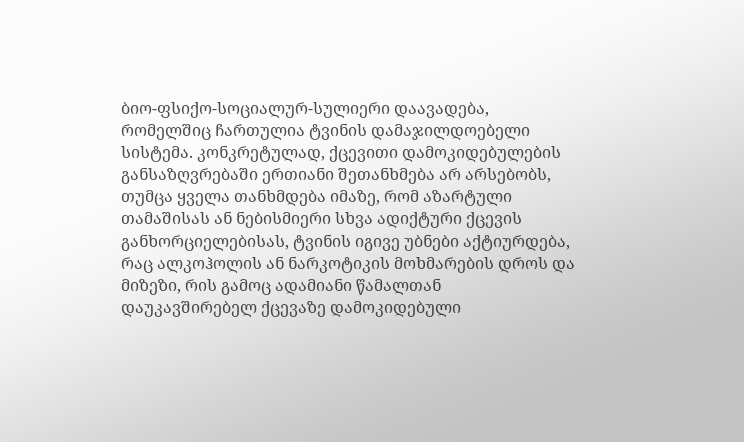ბიო-ფსიქო-სოციალურ-სულიერი დაავადება, რომელშიც ჩართულია ტვინის დამაჯილდოებელი სისტემა. კონკრეტულად, ქცევითი დამოკიდებულების განსაზღვრებაში ერთიანი შეთანხმება არ არსებობს, თუმცა ყველა თანხმდება იმაზე, რომ აზარტული თამაშისას ან ნებისმიერი სხვა ადიქტური ქცევის განხორციელებისას, ტვინის იგივე უბნები აქტიურდება, რაც ალკოჰოლის ან ნარკოტიკის მოხმარების დროს და მიზეზი, რის გამოც ადამიანი წამალთან დაუკავშირებელ ქცევაზე დამოკიდებული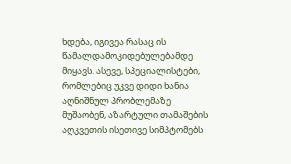ხდება, იგივეა რასაც ის წამალდამოკიდებულებამდე მიყავს. ასევე, სპეციალისტები, რომლებიც უკვე დიდი ხანია აღნიშნულ პრობლემაზე მუშაობენ, აზარტული თამაშების აღკვეთის ისეთივე სიმპტომებს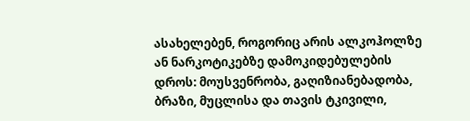ასახელებენ, როგორიც არის ალკოჰოლზე ან ნარკოტიკებზე დამოკიდებულების დროს: მოუსვენრობა, გაღიზიანებადობა, ბრაზი, მუცლისა და თავის ტკივილი,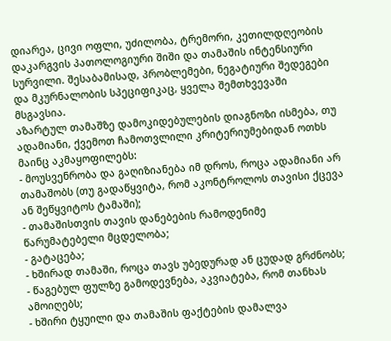დიარეა, ცივი ოფლი, უძილობა, ტრემორი, კეთილდღეობის დაკარგვის პათოლოგიური შიში და თამაშის ინტენსიური სურვილი. შესაბამისად, პრობლემები, ნეგატიური შედეგები და მკურნალობის სპეციფიკაც, ყველა შემთხვევაში მსგავსია.
აზარტულ თამაშზე დამოკიდებულების დიაგნოზი ისმება, თუ ადამიანი, ქვემოთ ჩამოთვლილი კრიტერიუმებიდან ოთხს მაინც აკმაყოფილებს:
- მოუსვენრობა და გაღიზიანება იმ დროს, როცა ადამიანი არ თამაშობს (თუ გადაწყვიტა, რომ აკონტროლოს თავისი ქცევა ან შეწყვიტოს ტამაში);
- თამაშისთვის თავის დანებების რამოდენიმე წარუმატებელი მცდელობა;
- გატაცება;
- ხშირად თამაში, როცა თავს უბედურად ან ცუდად გრძნობს;
- წაგებულ ფულზე გამოდევნება, აკვიატება, რომ თანხას ამოიღებს;
- ხშირი ტყუილი და თამაშის ფაქტების დამალვა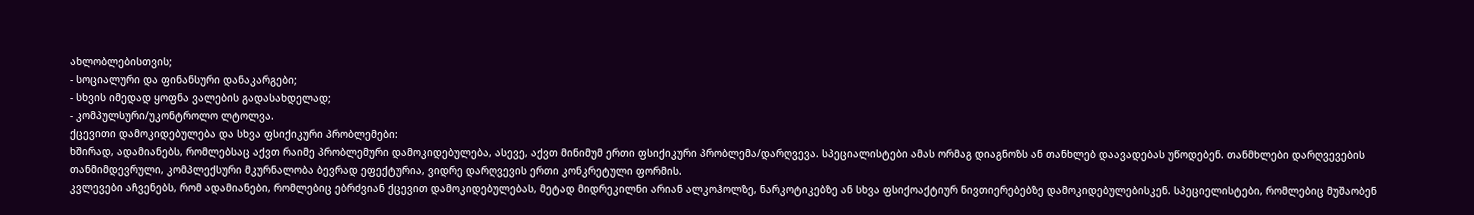ახლობლებისთვის;
- სოციალური და ფინანსური დანაკარგები;
- სხვის იმედად ყოფნა ვალების გადასახდელად;
- კომპულსური/უკონტროლო ლტოლვა.
ქცევითი დამოკიდებულება და სხვა ფსიქიკური პრობლემები:
ხშირად, ადამიანებს, რომლებსაც აქვთ რაიმე პრობლემური დამოკიდებულება, ასევე, აქვთ მინიმუმ ერთი ფსიქიკური პრობლემა/დარღვევა. სპეციალისტები ამას ორმაგ დიაგნოზს ან თანხლებ დაავადებას უწოდებენ. თანმხლები დარღვევების თანმიმდევრული, კომპლექსური მკურნალობა ბევრად ეფექტურია, ვიდრე დარღვევის ერთი კონკრეტული ფორმის.
კვლევები აჩვენებს, რომ ადამიანები, რომლებიც ებრძვიან ქცევით დამოკიდებულებას, მეტად მიდრეკილნი არიან ალკოჰოლზე, ნარკოტიკებზე ან სხვა ფსიქოაქტიურ ნივთიერებებზე დამოკიდებულებისკენ. სპეციელისტები, რომლებიც მუშაობენ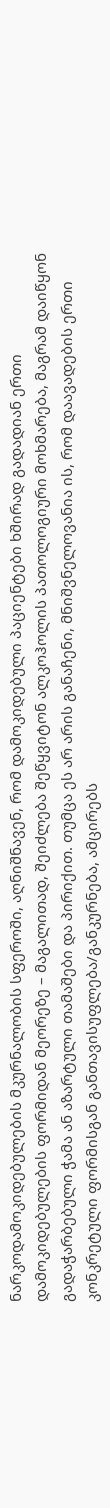ნარკოდამოკიდებულების მკურნალობის სფეროში, აღნიშნავენ, რომ დამოკიდებული პაციენტები ხშირად გადადიან ერთი დამოკიდებულების ფორმიდან მეორეზე – მაგალითად, შეიძლება შეწყვიტონ ალკოჰოლის პათოლოგიური მოხმარება, მაგრამ დაიწყონ გადაჭარბებული ჭამა ან აზარტული თამაშები და პირიქით. თუმცა ეს არ არის განაჩენი, მნიშვნელოვანია ის, რომ დაავადების ერთი კონკრეტული ფორმისგან განთავისუფლება/განკურნება, ამცირებს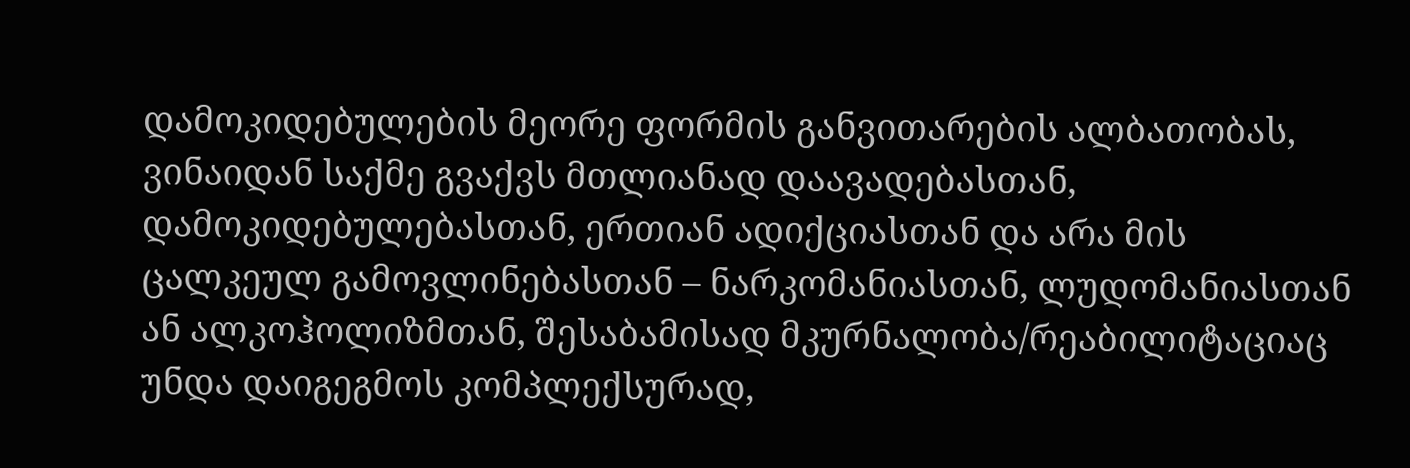დამოკიდებულების მეორე ფორმის განვითარების ალბათობას, ვინაიდან საქმე გვაქვს მთლიანად დაავადებასთან, დამოკიდებულებასთან, ერთიან ადიქციასთან და არა მის ცალკეულ გამოვლინებასთან – ნარკომანიასთან, ლუდომანიასთან ან ალკოჰოლიზმთან, შესაბამისად მკურნალობა/რეაბილიტაციაც უნდა დაიგეგმოს კომპლექსურად,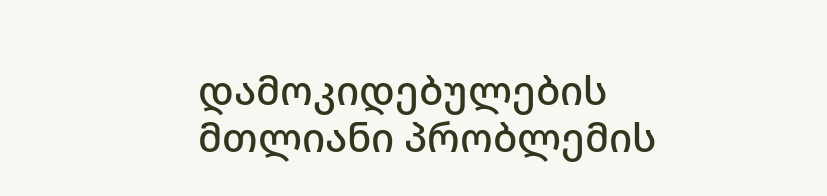დამოკიდებულების მთლიანი პრობლემის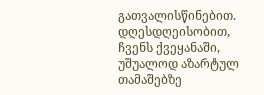გათვალისწინებით.
დღესდღეისობით, ჩვენს ქვეყანაში, უშუალოდ აზარტულ თამაშებზე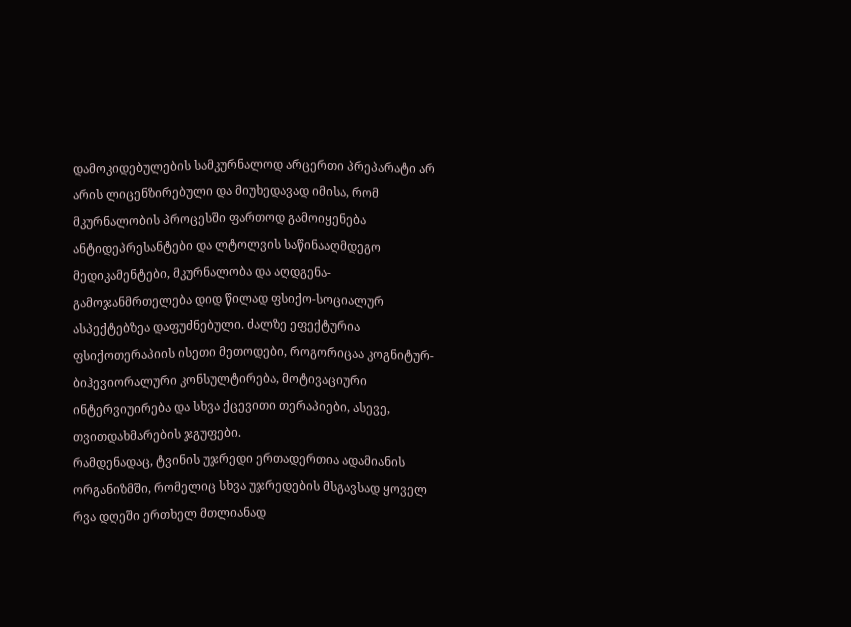დამოკიდებულების სამკურნალოდ არცერთი პრეპარატი არ არის ლიცენზირებული და მიუხედავად იმისა, რომ მკურნალობის პროცესში ფართოდ გამოიყენება ანტიდეპრესანტები და ლტოლვის საწინააღმდეგო მედიკამენტები, მკურნალობა და აღდგენა-გამოჯანმრთელება დიდ წილად ფსიქო-სოციალურ ასპექტებზეა დაფუძნებული. ძალზე ეფექტურია ფსიქოთერაპიის ისეთი მეთოდები, როგორიცაა კოგნიტურ-ბიჰევიორალური კონსულტირება, მოტივაციური ინტერვიუირება და სხვა ქცევითი თერაპიები, ასევე, თვითდახმარების ჯგუფები.
რამდენადაც, ტვინის უჯრედი ერთადერთია ადამიანის ორგანიზმში, რომელიც სხვა უჯრედების მსგავსად ყოველ რვა დღეში ერთხელ მთლიანად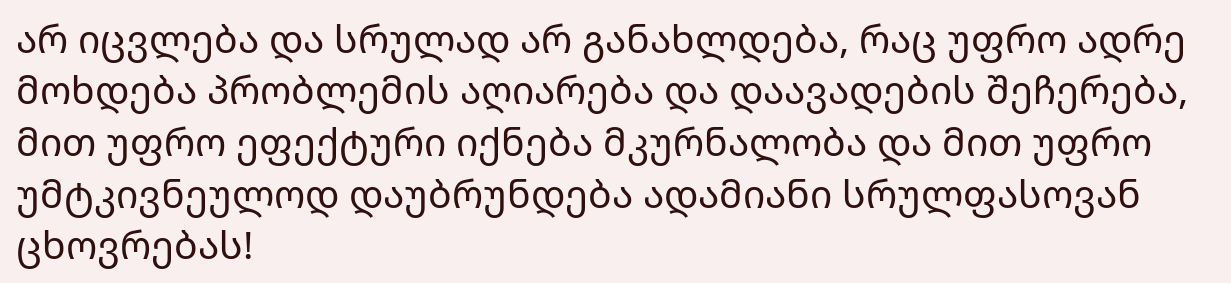არ იცვლება და სრულად არ განახლდება, რაც უფრო ადრე მოხდება პრობლემის აღიარება და დაავადების შეჩერება, მით უფრო ეფექტური იქნება მკურნალობა და მით უფრო უმტკივნეულოდ დაუბრუნდება ადამიანი სრულფასოვან ცხოვრებას!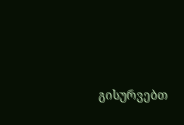გისურვებთ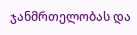ჯანმრთელობას და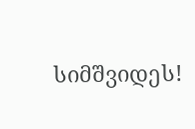სიმშვიდეს!